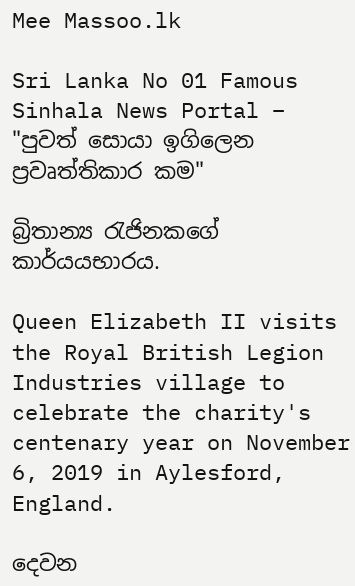Mee Massoo.lk

Sri Lanka No 01 Famous Sinhala News Portal – "පුවත් සොයා ඉගිලෙන ප්‍රවෘත්තිකාර කම"

බ්‍රිතාන්‍ය රැජිනකගේ කාර්යයභාරය.

Queen Elizabeth II visits the Royal British Legion Industries village to celebrate the charity's centenary year on November 6, 2019 in Aylesford, England.

දෙවන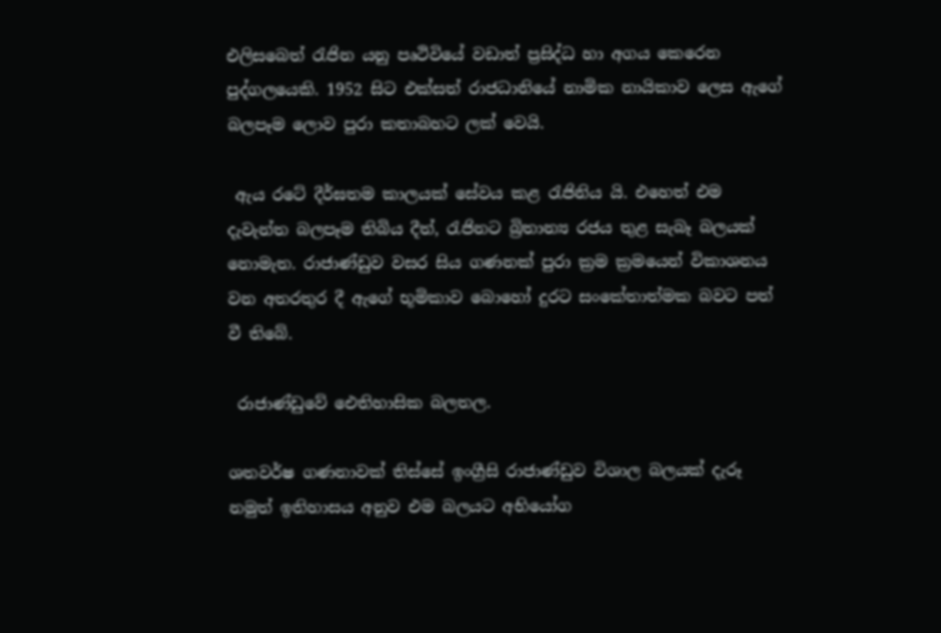එලිසබෙත් රැජින යනු පෘථිවියේ වඩාත් ප්‍රසිද්ධ හා අගය කෙරෙන පුද්ගලයෙකි. 1952 සිට එක්සත් රාජධානියේ නාමික නායිකාව ලෙස ඇගේ බලපෑම ලොව පුරා කතාබහට ලක් වෙයි.

 ඇය රටේ දීර්ඝතම කාලයක් සේවය කළ රැජිනිය යි. එහෙත් එම දැවැන්ත බලපෑම තිබිය දීත්, රැජිනට බ්‍රිතාන්‍ය රජය තුළ සැබෑ බලයක් නොමැත. රාජාණ්ඩුව වසර සිය ගණනක් පුරා ක්‍රම ක්‍රමයෙන් විකාශනය වන අතරතුර දී ඇගේ භූමිකාව බොහෝ දුරට සංකේතාත්මක බවට පත් වී තිබේ.

 රාජාණ්ඩුවේ ඓතිහාසික බලතල.

ශතවර්ෂ ගණනාවක් තිස්සේ ඉංග්‍රීසි රාජාණ්ඩුව විශාල බලයක් දැරූ නමුත් ඉතිහාසය අනුව එම බලයට අභියෝග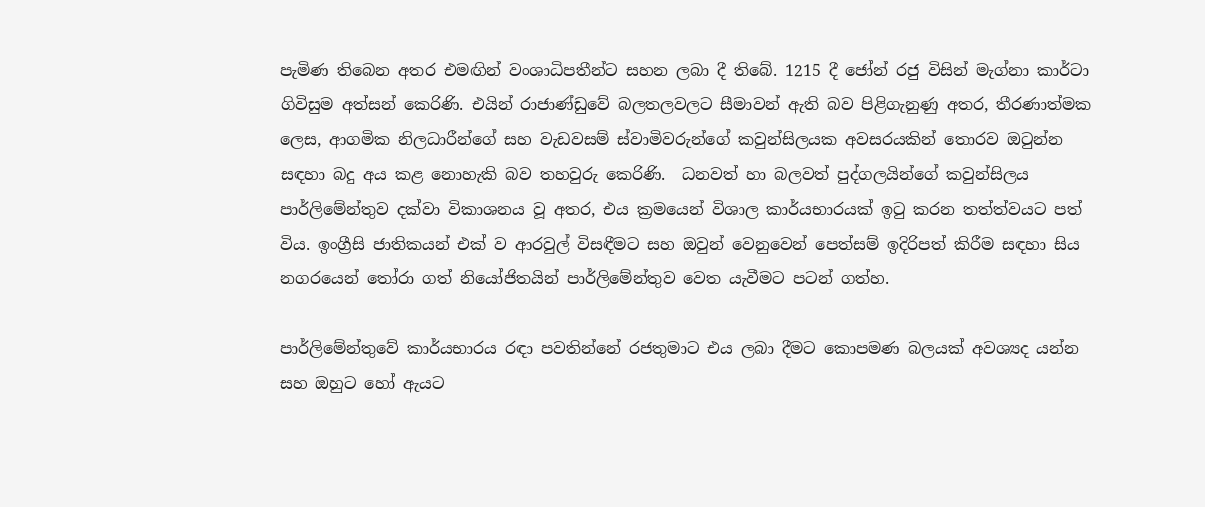පැමිණ තිබෙන අතර එමඟින් වංශාධිපතීන්ට සහන ලබා දී තිබේ. 1215 දී ජෝන් රජු විසින් මැග්නා කාර්ටා ගිවිසුම අත්සන් කෙරිණි. එයින් රාජාණ්ඩුවේ බලතලවලට සීමාවන් ඇති බව පිළිගැනුණු අතර, තීරණාත්මක ලෙස, ආගමික නිලධාරීන්ගේ සහ වැඩවසම් ස්වාමිවරුන්ගේ කවුන්සිලයක අවසරයකින් තොරව ඔටුන්න සඳහා බදු අය කළ නොහැකි බව තහවුරු කෙරිණි.  ධනවත් හා බලවත් පුද්ගලයින්ගේ කවුන්සිලය පාර්ලිමේන්තුව දක්වා විකාශනය වූ අතර, එය ක්‍රමයෙන් විශාල කාර්යභාරයක් ඉටු කරන තත්ත්වයට පත් විය. ඉංග්‍රීසි ජාතිකයන් එක් ව ආරවුල් විසඳීමට සහ ඔවුන් වෙනුවෙන් පෙත්සම් ඉදිරිපත් කිරීම සඳහා සිය නගරයෙන් තෝරා ගත් නියෝජිතයින් පාර්ලිමේන්තුව වෙත යැවීමට පටන් ගත්හ.

පාර්ලිමේන්තුවේ කාර්යභාරය රඳා පවතින්නේ රජතුමාට එය ලබා දීමට කොපමණ බලයක් අවශ්‍යද යන්න සහ ඔහුට හෝ ඇයට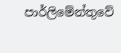පාර්ලිමේන්තුවේ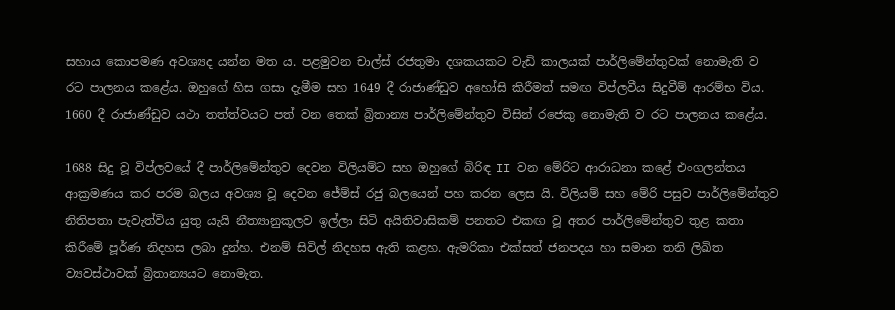සහාය කොපමණ අවශ්‍යද යන්න මත ය. පළමුවන චාල්ස් රජතුමා දශකයකට වැඩි කාලයක් පාර්ලිමේන්තුවක් නොමැති ව රට පාලනය කළේය. ඔහුගේ හිස ගසා දැමීම සහ 1649 දී රාජාණ්ඩුව අහෝසි කිරීමත් සමඟ විප්ලවීය සිදුවීම් ආරම්භ විය. 1660 දී රාජාණ්ඩුව යථා තත්ත්වයට පත් වන තෙක් බ්‍රිතාන්‍ය පාර්ලිමේන්තුව විසින් රජෙකු නොමැති ව රට පාලනය කළේය.

1688 සිදු වූ විප්ලවයේ දී පාර්ලිමේන්තුව දෙවන විලියම්ට සහ ඔහුගේ බිරිඳ II වන මේරිට ආරාධනා කළේ එංගලන්තය ආක්‍රමණය කර පරම බලය අවශ්‍ය වූ දෙවන ජේම්ස් රජු බලයෙන් පහ කරන ලෙස යි. විලියම් සහ මේරි පසුව පාර්ලිමේන්තුව නිතිපතා පැවැත්විය යුතු යැයි නීත්‍යානුකූලව ඉල්ලා සිටි අයිතිවාසිකම් පනතට එකඟ වූ අතර පාර්ලිමේන්තුව තුළ කතා කිරීමේ පූර්ණ නිදහස ලබා දුන්හ. එනම් සිවිල් නිදහස ඇති කළහ. ඇමරිකා එක්සත් ජනපදය හා සමාන තනි ලිඛිත ව්‍යවස්ථාවක් බ්‍රිතාන්‍යයට නොමැත.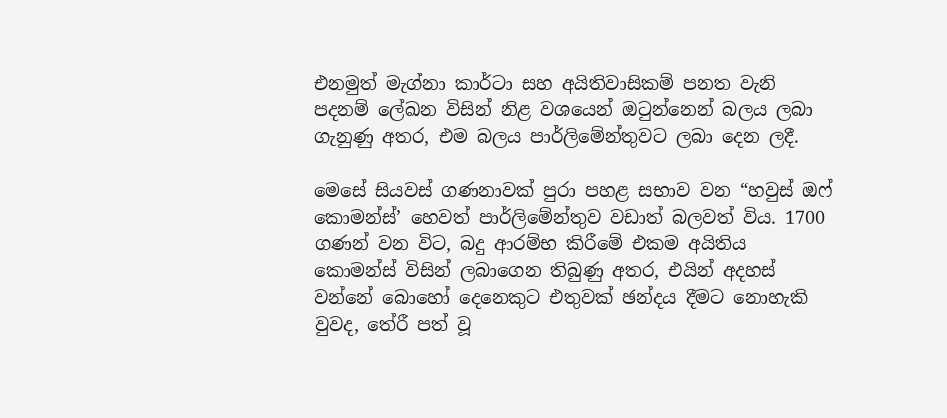එනමුත් මැග්නා කාර්ටා සහ අයිතිවාසිකම් පනත වැනි පදනම් ලේඛන විසින් නිළ වශයෙන් ඔටුන්නෙන් බලය ලබා ගැනුණු අතර, එම බලය පාර්ලිමේන්තුවට ලබා දෙන ලදී.

මෙසේ සියවස් ගණනාවක් පුරා පහළ සභාව වන “හවුස් ඔෆ් කොමන්ස්’ හෙවත් පාර්ලිමේන්තුව වඩාත් බලවත් විය. 1700 ගණන් වන විට, බදු ආරම්භ කිරීමේ එකම අයිතිය කොමන්ස් විසින් ලබාගෙන තිබුණු අතර, එයින් අදහස් වන්නේ බොහෝ දෙනෙකුට එතුවක් ඡන්දය දීමට නොහැකි වුවද, තේරී පත් වූ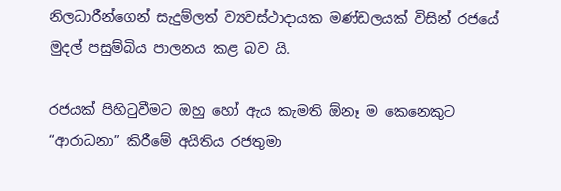නිලධාරීන්ගෙන් සැදුම්ලත් ව්‍යවස්ථාදායක මණ්ඩලයක් විසින් රජයේ මුදල් පසුම්බිය පාලනය කළ බව යි.

රජයක් පිහිටුවීමට ඔහු හෝ ඇය කැමති ඕනෑ ම කෙනෙකුට “ආරාධනා” කිරීමේ අයිතිය රජතුමා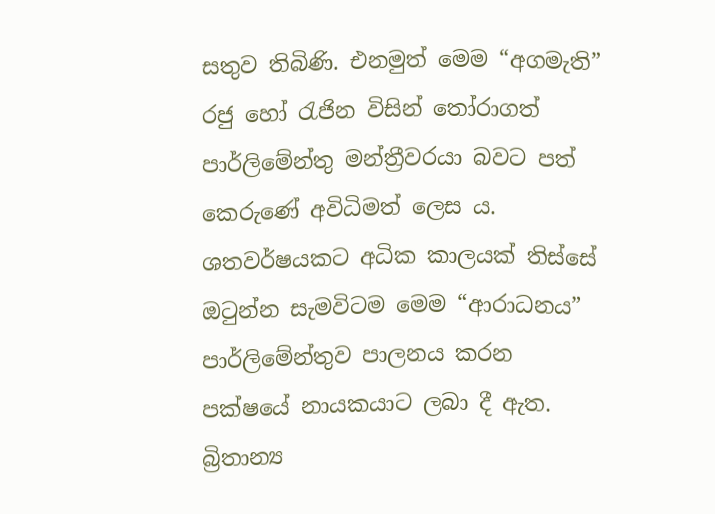සතුව තිබිණි. එනමුත් මෙම “අගමැති” රජු හෝ රැජින විසින් තෝරාගත් පාර්ලිමේන්තු මන්ත්‍රීවරයා බවට පත් කෙරුණේ අවිධිමත් ලෙස ය. ශතවර්ෂයකට අධික කාලයක් තිස්සේ ඔටුන්න සැමවිටම මෙම “ආරාධනය” පාර්ලිමේන්තුව පාලනය කරන පක්ෂයේ නායකයාට ලබා දී ඇත. බ්‍රිතාන්‍ය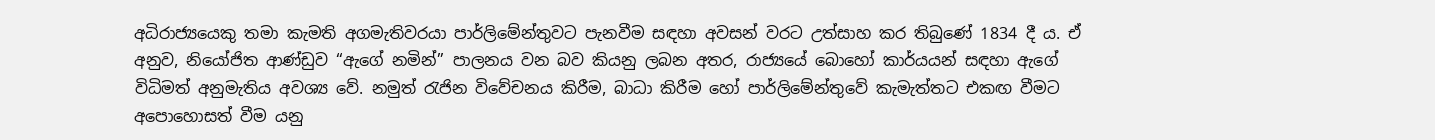අධිරාජ්‍යයෙකු තමා කැමති අගමැතිවරයා පාර්ලිමේන්තුවට පැනවීම සඳහා අවසන් වරට උත්සාහ කර තිබුණේ 1834 දී ය. ඒ අනුව, නියෝජිත ආණ්ඩුව “ඇගේ නමින්” පාලනය වන බව කියනු ලබන අතර, රාජ්‍යයේ බොහෝ කාර්යයන් සඳහා ඇගේ විධිමත් අනුමැතිය අවශ්‍ය වේ. නමුත් රැජින විවේචනය කිරීම, බාධා කිරීම හෝ පාර්ලිමේන්තුවේ කැමැත්තට එකඟ වීමට අපොහොසත් වීම යනු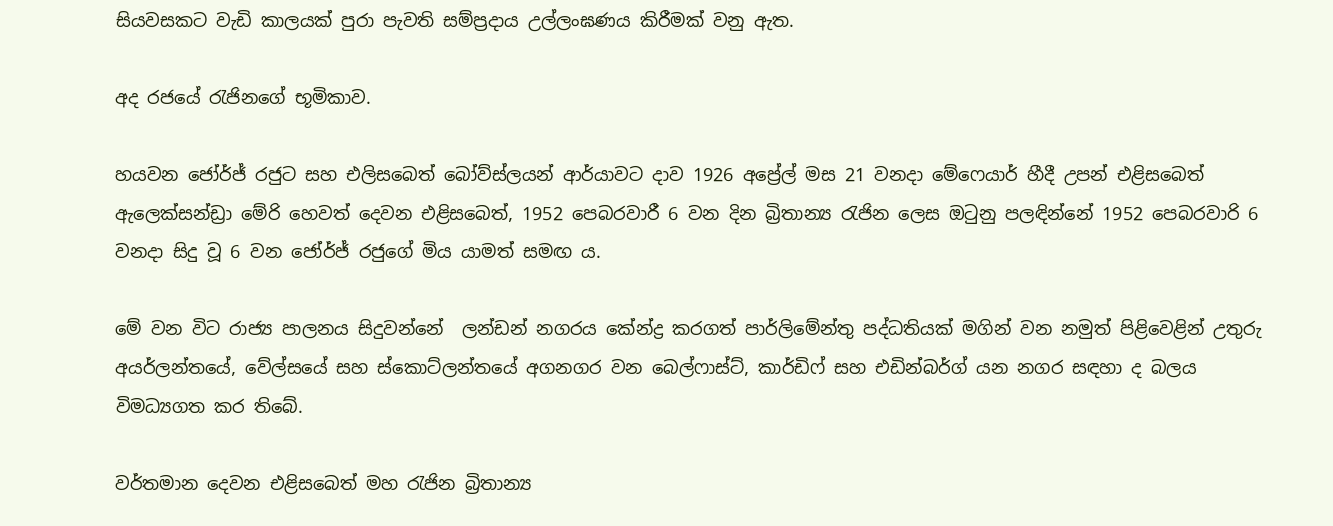සියවසකට වැඩි කාලයක් පුරා පැවති සම්ප්‍රදාය උල්ලංඝණය කිරීමක් වනු ඇත.

අද රජයේ රැජිනගේ භූමිකාව.

හයවන ජෝර්ජ් රජුට සහ එලිසබෙත් බෝව්ස්ලයන් ආර්යාවට දාව 1926 අප්‍රේල් මස 21 වනදා මේෆෙයාර් හීදී උපන් එළිසබෙත් ඇලෙක්සන්ඩ්‍රා මේරි හෙවත් දෙවන එළිසබෙත්, 1952 පෙබරවාරී 6 වන දින බ්‍රිතාන්‍ය රැජින ලෙස ඔටුනු පලඳින්නේ 1952 පෙබරවාරි 6 වනදා සිදු වූ 6 වන ජෝර්ජ් රජුගේ මිය යාමත් සමඟ ය.

මේ වන විට රාජ්‍ය පාලනය සිදුවන්නේ  ලන්ඩන් නගරය කේන්ද්‍ර කරගත් පාර්ලිමේන්තු පද්ධතියක් මගින් වන නමුත් පිළිවෙළින් උතුරු අයර්ලන්තයේ, වේල්සයේ සහ ස්කොට්ලන්තයේ අගනගර වන බෙල්ෆාස්ට්, කාර්ඩිෆ් සහ එඩින්බර්ග් යන නගර සඳහා ද බලය විමධ්‍යගත කර තිබේ.

වර්තමාන දෙවන එළිසබෙත් මහ රැජින බ්‍රිතාන්‍ය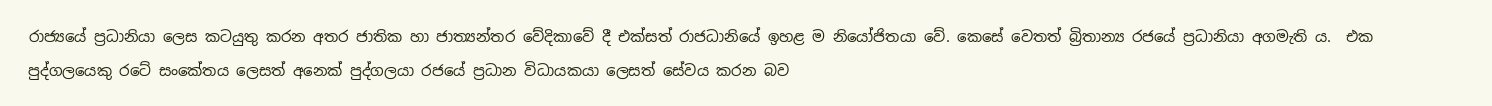රාජ්‍යයේ ප්‍රධානියා ලෙස කටයුතු කරන අතර ජාතික හා ජාත්‍යන්තර වේදිකාවේ දී එක්සත් රාජධානියේ ඉහළ ම නියෝජිතයා වේ. කෙසේ වෙතත් බ්‍රිතාන්‍ය රජයේ ප්‍රධානියා අගමැති ය.  එක පුද්ගලයෙකු රටේ සංකේතය ලෙසත් අනෙක් පුද්ගලයා රජයේ ප්‍රධාන විධායකයා ලෙසත් සේවය කරන බව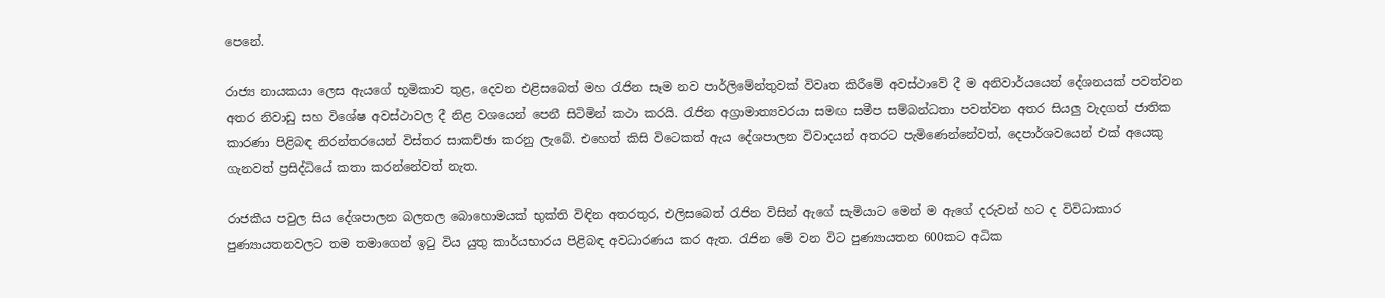පෙනේ.

රාජ්‍ය නායකයා ලෙස ඇයගේ භූමිකාව තුළ, දෙවන එළිසබෙත් මහ රැජින සෑම නව පාර්ලිමේන්තුවක් විවෘත කිරීමේ අවස්ථාවේ දී ම අනිවාර්යයෙන් දේශනයක් පවත්වන අතර නිවාඩු සහ විශේෂ අවස්ථාවල දී නිළ වශයෙන් පෙනී සිටිමින් කථා කරයි. රැජින අග්‍රාමාත්‍යවරයා සමඟ සමීප සම්බන්ධතා පවත්වන අතර සියලු වැදගත් ජාතික කාරණා පිළිබඳ නිරන්තරයෙන් විස්තර සාකච්ඡා කරනු ලැබේ. එහෙත් කිසි විටෙකත් ඇය දේශපාලන විවාදයන් අතරට පැමිණෙන්නේවත්, දෙපාර්ශවයෙන් එක් අයෙකු ගැනවත් ප්‍රසිද්ධියේ කතා කරන්නේවත් නැත.

රාජකීය පවුල සිය දේශපාලන බලතල බොහොමයක් භුක්ති විඳින අතරතුර, එලිසබෙත් රැජින විසින් ඇගේ සැමියාට මෙන් ම ඇගේ දරුවන් හට ද විවිධාකාර පුණ්‍යායතනවලට තම තමාගෙන් ඉටු විය යුතු කාර්යභාරය පිළිබඳ අවධාරණය කර ඇත. රැජින මේ වන විට පුණ්‍යායතන 600කට අධික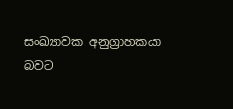සංඛ්‍යාවක අනුග්‍රාහකයා බවට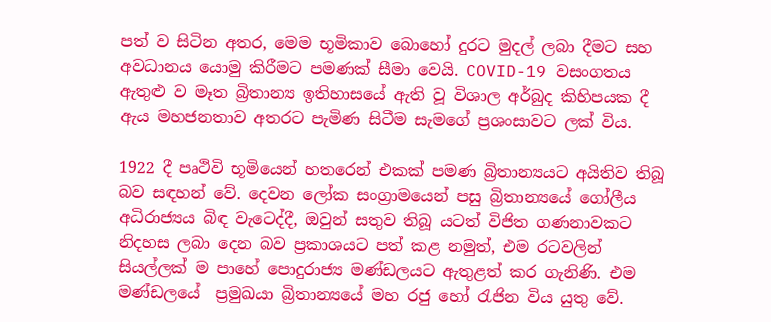පත් ව සිටින අතර, මෙම භූමිකාව බොහෝ දුරට මුදල් ලබා දීමට සහ අවධානය යොමු කිරීමට පමණක් සීමා වෙයි. COVID-19 වසංගතය ඇතුළු ව මෑත බ්‍රිතාන්‍ය ඉතිහාසයේ ඇති වූ විශාල අර්බුද කිහිපයක දී ඇය මහජනතාව අතරට පැමිණ සිටීම සැමගේ ප්‍රශංසාවට ලක් විය.

1922 දී පෘථිවි භූමියෙන් හතරෙන් එකක් පමණ බ්‍රිතාන්‍යයට අයිතිව තිබූ බව සඳහන් වේ. දෙවන ලෝක සංග්‍රාමයෙන් පසු බ්‍රිතාන්‍යයේ ගෝලීය අධිරාජ්‍යය බිඳ වැටෙද්දී, ඔවුන් සතුව තිබූ යටත් විජිත ගණනාවකට නිදහස ලබා දෙන බව ප්‍රකාශයට පත් කළ නමුත්, එම රටවලින් සියල්ලක් ම පාහේ පොදුරාජ්‍ය මණ්ඩලයට ඇතුළත් කර ගැනිණි. එම මණ්ඩලයේ  ප්‍රමුඛයා බ්‍රිතාන්‍යයේ මහ රජු හෝ රැජින විය යුතු වේ.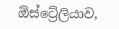ඕස්ට්‍රේලියාව,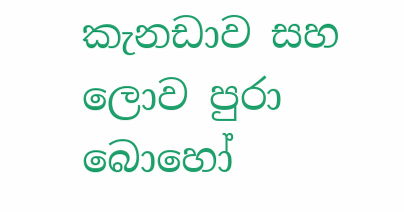කැනඩාව සහ ලොව පුරා බොහෝ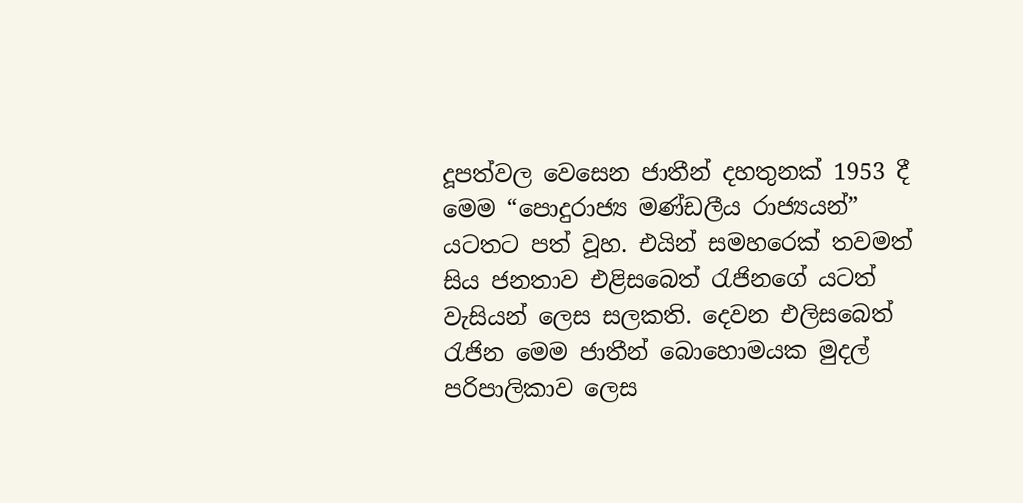දූපත්වල වෙසෙන ජාතීන් දහතුනක් 1953 දී මෙම “පොදුරාජ්‍ය මණ්ඩලීය රාජ්‍යයන්” යටතට පත් වූහ. එයින් සමහරෙක් තවමත් සිය ජනතාව එළිසබෙත් රැජිනගේ යටත් වැසියන් ලෙස සලකති. දෙවන එලිසබෙත් රැජින මෙම ජාතීන් බොහොමයක මුදල් පරිපාලිකාව ලෙස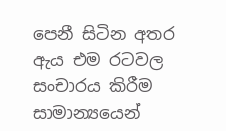පෙනී සිටින අතර ඇය එම රටවල සංචාරය කිරීම සාමාන්‍යයෙන්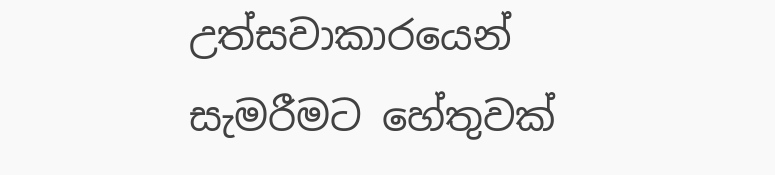උත්සවාකාරයෙන් සැමරීමට හේතුවක්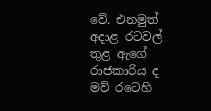වේ. එනමුත් අදාළ රටවල් තුළ ඇගේ රාජකාරිය ද මව් රටෙහි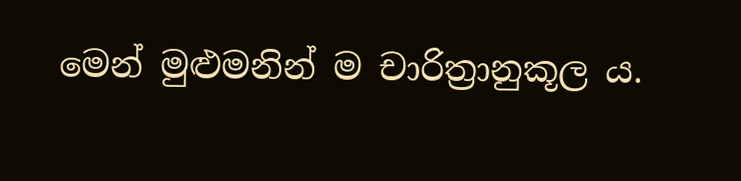මෙන් මුළුමනින් ම චාරිත්‍රානුකූල ය.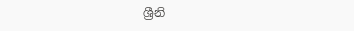ශ්‍රීනි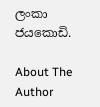ලංකා ජයකොඩි.

About The Author